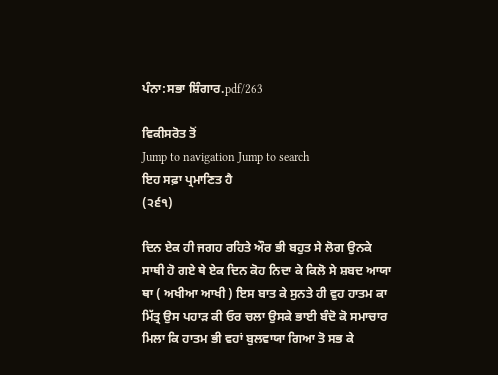ਪੰਨਾ:ਸਭਾ ਸ਼ਿੰਗਾਰ.pdf/263

ਵਿਕੀਸਰੋਤ ਤੋਂ
Jump to navigation Jump to search
ਇਹ ਸਫ਼ਾ ਪ੍ਰਮਾਣਿਤ ਹੈ
(੨੬੧)

ਦਿਨ ਏਕ ਹੀ ਜਗਹ ਰਹਿਤੇ ਔਰ ਭੀ ਬਹੁਤ ਸੇ ਲੋਗ ਉਨਕੇ ਸਾਥੀ ਹੋ ਗਏ ਥੇ ਏਕ ਦਿਨ ਕੋਹ ਨਿਦਾ ਕੇ ਕਿਲੋ ਸੇ ਸ਼ਬਦ ਆਯਾ ਥਾ ( ਅਖੀਆ ਆਖੀ ) ਇਸ ਬਾਤ ਕੇ ਸੁਨਤੇ ਹੀ ਵੁਹ ਹਾਤਮ ਕਾ ਮਿੱਤ੍ਰ ਉਸ ਪਹਾੜ ਕੀ ਓਰ ਚਲਾ ਉਸਕੇ ਭਾਈ ਬੰਦੋ ਕੋ ਸਮਾਚਾਰ ਮਿਲਾ ਕਿ ਹਾਤਮ ਭੀ ਵਹਾਂ ਬੁਲਵਾਯਾ ਗਿਆ ਤੋ ਸਭ ਕੇ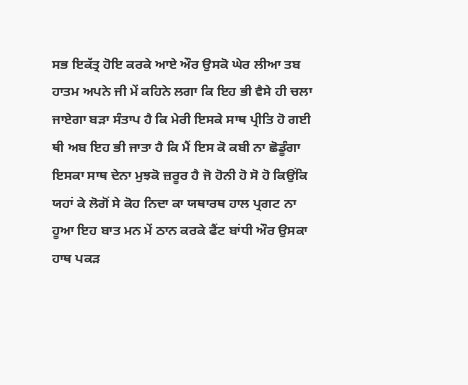ਸਭ ਇਕੱਤ੍ਰ ਹੋਇ ਕਰਕੇ ਆਏ ਔਰ ਉਸਕੋ ਘੇਰ ਲੀਆ ਤਬ ਹਾਤਮ ਅਪਨੇ ਜੀ ਮੇਂ ਕਹਿਨੇ ਲਗਾ ਕਿ ਇਹ ਭੀ ਵੈਸੇ ਹੀ ਚਲਾ ਜਾਏਗਾ ਬੜਾ ਸੰਤਾਪ ਹੈ ਕਿ ਮੇਰੀ ਇਸਕੇ ਸਾਥ ਪ੍ਰੀਤਿ ਹੋ ਗਈ ਥੀ ਅਬ ਇਹ ਭੀ ਜਾਤਾ ਹੈ ਕਿ ਮੈਂ ਇਸ ਕੋ ਕਬੀ ਨਾ ਛੋਡੂੰਗਾ ਇਸਕਾ ਸਾਥ ਦੇਨਾ ਮੁਝਕੋ ਜ਼ਰੂਰ ਹੈ ਜੋ ਹੋਨੀ ਹੋ ਸੋ ਹੋ ਕਿਉਂਕਿ ਯਹਾਂ ਕੇ ਲੋਗੋਂ ਸੇ ਕੋਹ ਨਿਦਾ ਕਾ ਯਥਾਰਥ ਹਾਲ ਪ੍ਰਗਟ ਨਾ ਹੂਆ ਇਹ ਬਾਤ ਮਨ ਮੇਂ ਠਾਨ ਕਰਕੇ ਫੈਂਟ ਬਾਂਧੀ ਔਰ ਉਸਕਾ ਹਾਥ ਪਕੜ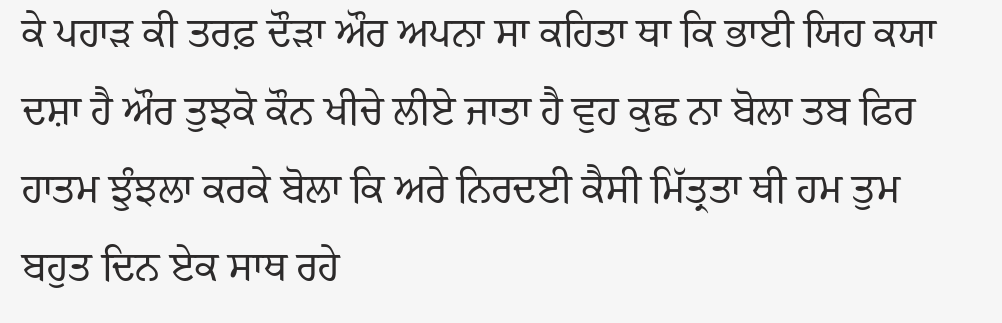ਕੇ ਪਹਾੜ ਕੀ ਤਰਫ਼ ਦੌੜਾ ਔਰ ਅਪਨਾ ਸਾ ਕਹਿਤਾ ਥਾ ਕਿ ਭਾਈ ਯਿਹ ਕਯਾ ਦਸ਼ਾ ਹੈ ਔਰ ਤੁਝਕੋ ਕੌਨ ਖੀਚੇ ਲੀਏ ਜਾਤਾ ਹੈ ਵੁਹ ਕੁਛ ਨਾ ਬੋਲਾ ਤਬ ਫਿਰ ਹਾਤਮ ਝੁੰਝਲਾ ਕਰਕੇ ਬੋਲਾ ਕਿ ਅਰੇ ਨਿਰਦਈ ਕੈਸੀ ਮਿੱਤ੍ਰਤਾ ਥੀ ਹਮ ਤੁਮ ਬਹੁਤ ਦਿਨ ਏਕ ਸਾਥ ਰਹੇ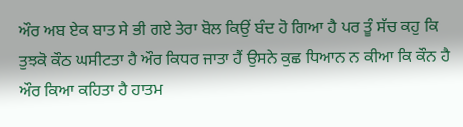ਔਰ ਅਬ ਏਕ ਬਾਤ ਸੇ ਭੀ ਗਏ ਤੇਰਾ ਬੋਲ ਕਿਉਂ ਬੰਦ ਹੋ ਗਿਆ ਹੈ ਪਰ ਤੂੰ ਸੱਚ ਕਹੁ ਕਿ ਤੁਝਕੋ ਕੌਠ ਘਸੀਟਤਾ ਹੈ ਔਰ ਕਿਧਰ ਜਾਤਾ ਹੈਂ ਉਸਨੇ ਕੁਛ ਧਿਆਨ ਨ ਕੀਆ ਕਿ ਕੌਨ ਹੈ ਔਰ ਕਿਆ ਕਹਿਤਾ ਹੈ ਹਾਤਮ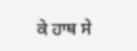ਕੇ ਹਾਥ ਸੇ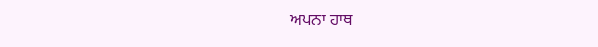ਅਪਨਾ ਹਾਥ